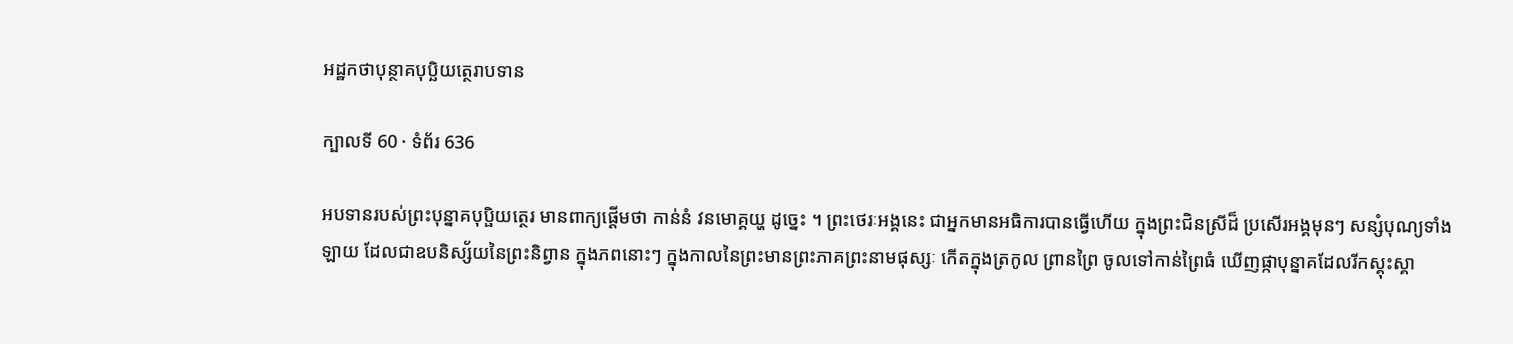អដ្ឋកថាបុន្ថាគបុបិ្ឆយត្ថេរាបទាន

ក្បាលទី 60 · ទំព័រ 636

អបទានរបស់ព្រះបុន្នាគបុប្ផិយត្ថេរ មានពាក្យផ្តើមថា កាន់នំ វនមោគ្គយ្ហ ដូច្នេះ ។ ព្រះថេរៈអង្គនេះ ជាអ្នកមានអធិការបានធ្វើហើយ ក្នុងព្រះជិនស្រីដ៏ ប្រសើរអង្គមុនៗ សន្សំបុណ្យទាំងឡាយ ដែលជាឧបនិស្ស័យនៃព្រះនិព្វាន ក្នុងភពនោះៗ ក្នុងកាលនៃព្រះមានព្រះភាគព្រះនាមផុស្សៈ កើតក្នុងត្រកូល ព្រានព្រៃ ចូលទៅកាន់ព្រៃធំ ឃើញផ្កាបុន្នាគដែលរីកស្គុះស្គា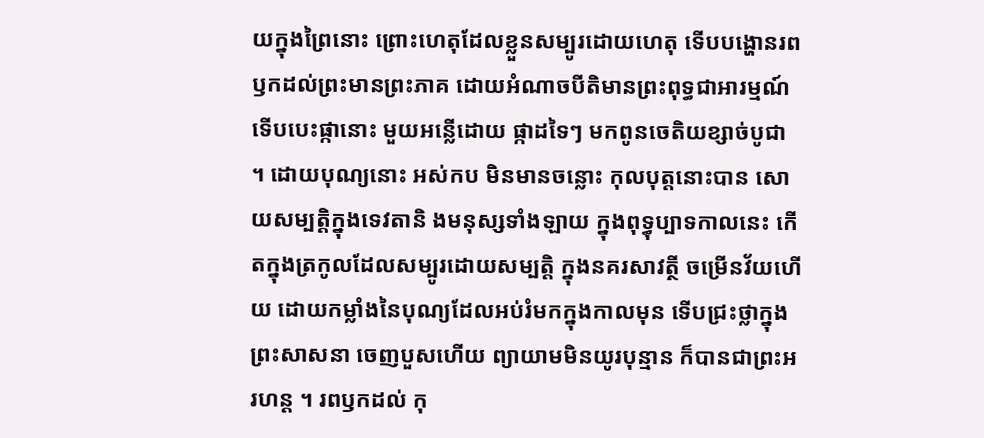យក្នុងព្រៃនោះ ព្រោះហេតុដែលខ្លួនសម្បូរដោយហេតុ ទើបបង្ហោនរពឫកដល់ព្រះមានព្រះភាគ ដោយអំណាចបីតិមានព្រះពុទ្ធជាអារម្មណ៍ ទើបបេះផ្កានោះ មួយអន្លើដោយ ផ្កាដទៃៗ មកពូនចេតិយខ្សាច់បូជា ។ ដោយបុណ្យនោះ អស់កប មិនមានចន្លោះ កុលបុត្តនោះបាន សោយសម្បត្តិក្នុងទេវតានិ ងមនុស្សទាំងឡាយ ក្នុងពុទ្ធុប្បាទកាលនេះ កើតក្នុងត្រកូលដែលសម្បូរដោយសម្បត្តិ ក្នុងនគរសាវត្ថី ចម្រើនវ័យហើយ ដោយកម្លាំងនៃបុណ្យដែលអប់រំមកក្នុងកាលមុន ទើបជ្រះថ្លាក្នុងព្រះសាសនា ចេញបួសហើយ ព្យាយាមមិនយូរបុន្មាន ក៏បានជាព្រះអរហន្ត ។ រពឫកដល់ កុ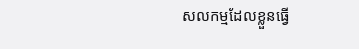សលកម្មដែលខ្លួនធ្វើ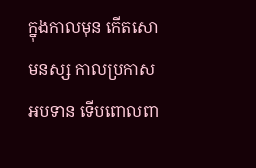ក្នុងកាលមុន កើតសោមនស្ស កាលប្រកាសអបទាន ទើបពោលពា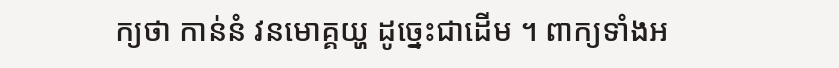ក្យថា កាន់នំ វនមោគ្គយ្ហ ដូច្នេះជាដើម ។ ពាក្យទាំងអ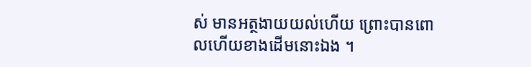ស់ មានអត្ថងាយយល់ហើយ ព្រោះបានពោលហើយខាងដើមនោះឯង ។